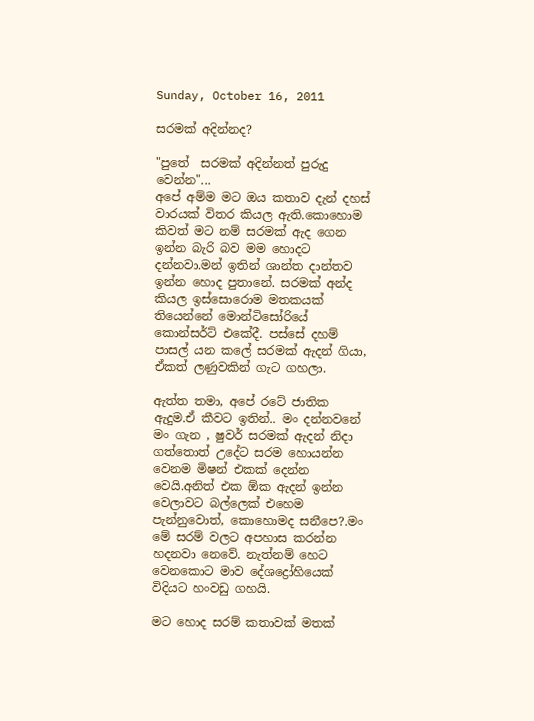Sunday, October 16, 2011

සරමක් අදින්නද?

"පුතේ  සරමක් අදින්නත් පුරුදු වෙන්න"...
අපේ අම්ම මට ඔය කතාව දැන් දහස් වාරයක් විතර කියල ඇති.කොහොම කිවත් මට නම් සරමක් ඇද ගෙන ඉන්න බැරි බව මම හොදට දන්නවා.මන් ඉතින් ශාන්ත දාන්තව ඉන්න හොද පුතානේ. සරමක් අන්ද කියල ඉස්සොරොම මතකයක් තියෙන්නේ මොන්ටිසෝරියේ කොන්සර්ට් එකේදී. පස්සේ දහම් පාසල් යන කලේ සරමක් ඇදන් ගියා, ඒකත් ලණුවකින් ගැට ගහලා.

ඇත්ත තමා, අපේ රටේ ජාතික ඇදුම.ඒ කීවට ඉතින්.. මං දන්නවනේ මං ගැන , ෂුවර් සරමක් ඇදන් නිදා ගත්තොත් උදේට සරම හොයන්න වෙනම මිෂන් එකක් දෙන්න වෙයි.අනිත් එක ඕක ඇදන් ඉන්න වෙලාවට බල්ලෙක් එහෙම පැන්නුවොත්, කොහොමද සනීපෙ?.මං මේ සරම් වලට අපහාස කරන්න හදනවා නෙවේ. නැත්නම් හෙට වෙනකොට මාව දේශද්‍රෝහියෙක් විදියට හංවඩු ගහයි.

මට හොද සරම් කතාවක් මතක්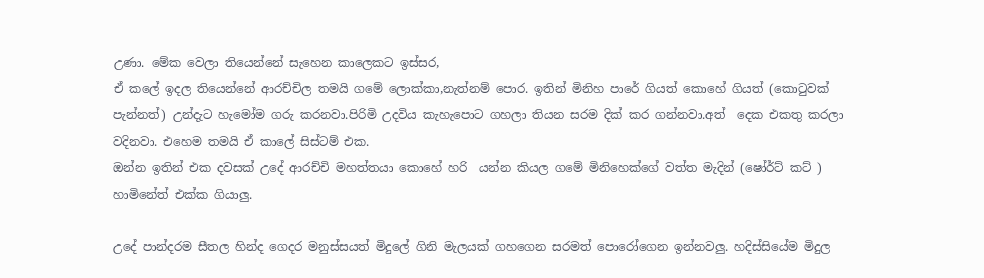උණා. මේක වෙලා තියෙන්නේ සැහෙන කාලෙකට ඉස්සර,
ඒ කලේ ඉදල තියෙන්නේ ආරච්චිල තමයි ගමේ ලොක්කා,නැත්නම් පොර. ඉතින් මිනිහ පාරේ ගියත් කොහේ ගියත් (කොටුවක් පැන්නත්) උන්දැට හැමෝම ගරු කරනවා.පිරිමි උදවිය කැහැපොට ගහලා තියන සරම දික් කර ගන්නවා.අත්  දෙක එකතු කරලා වදිනවා. එහෙම තමයි ඒ කාලේ සිස්ටම් එක.
ඔන්න ඉතින් එක දවසක් උදේ ආරච්චි මහත්තයා කොහේ හරි  යන්න කියල ගමේ මිනිහෙක්ගේ වත්ත මැදින් (ෂෝර්ට් කට් )  හාමිනේත් එක්ක ගියාලු.

උදේ පාන්දරම සීතල හින්ද ගෙදර මනුස්සයත් මිදුලේ ගිනි මැලයක් ගහගෙන සරමත් පොරෝගෙන ඉන්නවලු. හදිස්සියේම මිදුල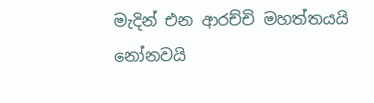මැදින් එන ආරච්චි මහත්තයයි නෝනවයි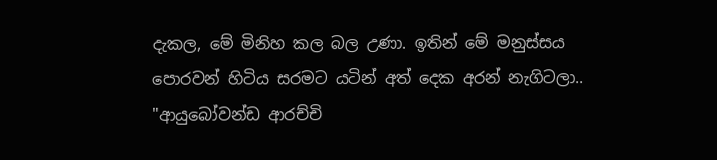දැකල, මේ මිනිහ කල බල උණා. ඉතින් මේ මනුස්සය පොරවන් හිටිය සරමට යටින් අත් දෙක අරන් නැගිටලා..
"ආයුබෝවන්ඩ ආරච්චි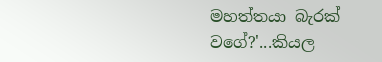මහත්තයා බැරක් වගේ?'...කියල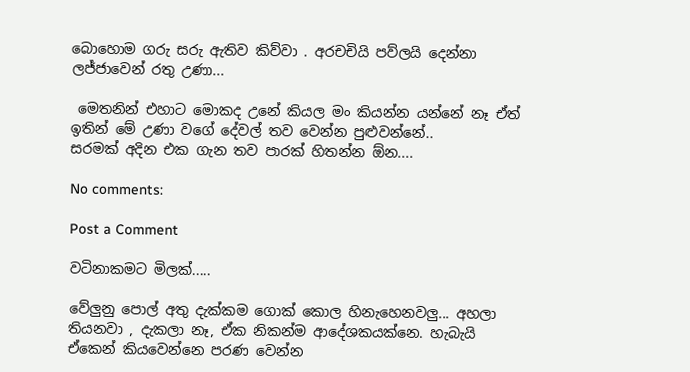බොහොම ගරු සරු ඇතිව කිව්වා . අරචචියි පව්ලයි දෙන්නා ලජ්ජාවෙන් රතු උණා...

 මෙතනින් එහාට මොකද උනේ කියල මං කියන්න යන්නේ නෑ ඒත් ඉතින් මේ උණා වගේ දේවල් තව වෙන්න පුළුවන්නේ..
සරමක් අදින එක ගැන තව පාරක් හිතන්න ඕන....

No comments:

Post a Comment

වටිනාකමට මිලක්.....

වේලුනු පොල් අතු දැක්කම ගොක් කොල හිනැහෙනවලු... අහලා තියනවා , දැකලා නෑ, ඒක නිකන්ම ආදේශකයක්නෙ. හැබැයි ඒකෙන් කියවෙන්නෙ පරණ වෙන්න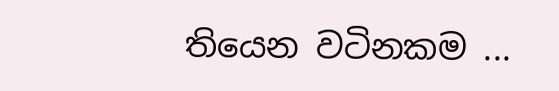තියෙන වටිනකම ...